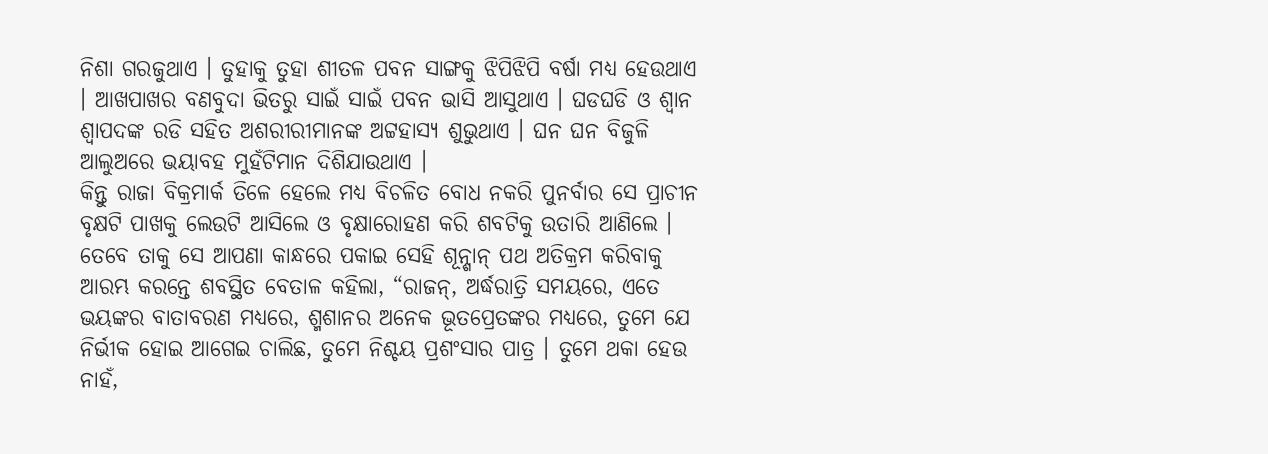ନିଶା ଗରଜୁଥାଏ । ତୁହାକୁ ତୁହା ଶୀତଳ ପବନ ସାଙ୍ଗକୁ ଝିପିଝିପି ବର୍ଷା ମଧ୍ୟ ହେଉଥାଏ । ଆଖପାଖର ବଣବୁଦା ଭିତରୁ ସାଇଁ ସାଇଁ ପବନ ଭାସି ଆସୁଥାଏ । ଘଡଘଡି ଓ ଶ୍ୱାନ ଶ୍ୱାପଦଙ୍କ ରଡି ସହିତ ଅଶରୀରୀମାନଙ୍କ ଅଟ୍ଟହାସ୍ୟ ଶୁଭୁଥାଏ । ଘନ ଘନ ବିଜୁଳି ଆଲୁଅରେ ଭୟାବହ ମୁହଁଟିମାନ ଦିଶିଯାଉଥାଏ ।
କିନ୍ତୁ ରାଜା ବିକ୍ରମାର୍କ ତିଳେ ହେଲେ ମଧ୍ୟ ବିଚଳିତ ବୋଧ ନକରି ପୁନର୍ବାର ସେ ପ୍ରାଚୀନ ବୃକ୍ଷଟି ପାଖକୁ ଲେଉଟି ଆସିଲେ ଓ ବୃକ୍ଷାରୋହଣ କରି ଶବଟିକୁ ଉତାରି ଆଣିଲେ । ତେବେ ତାକୁ ସେ ଆପଣା କାନ୍ଧରେ ପକାଇ ସେହି ଶୂନ୍ଶାନ୍ ପଥ ଅତିକ୍ରମ କରିବାକୁ ଆରମ୍ଭ କରନ୍ତେ ଶବସ୍ଥିତ ବେତାଳ କହିଲା, “ରାଜନ୍, ଅର୍ଦ୍ଧରାତ୍ରି ସମୟରେ, ଏତେ ଭୟଙ୍କର ବାତାବରଣ ମଧ୍ୟରେ, ଶ୍ମଶାନର ଅନେକ ଭୂତପ୍ରେତଙ୍କର ମଧ୍ୟରେ, ତୁମେ ଯେ ନିର୍ଭୀକ ହୋଇ ଆଗେଇ ଚାଲିଛ, ତୁମେ ନିଶ୍ଚୟ ପ୍ରଶଂସାର ପାତ୍ର । ତୁମେ ଥକା ହେଉ ନାହଁ,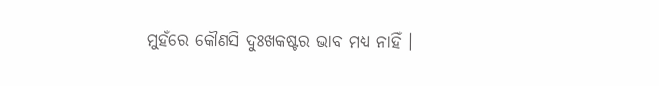ମୁହଁରେ କୌଣସି ଦୁଃଖକଷ୍ଟର ଭାବ ମଧ୍ୟ ନାହିଁ ।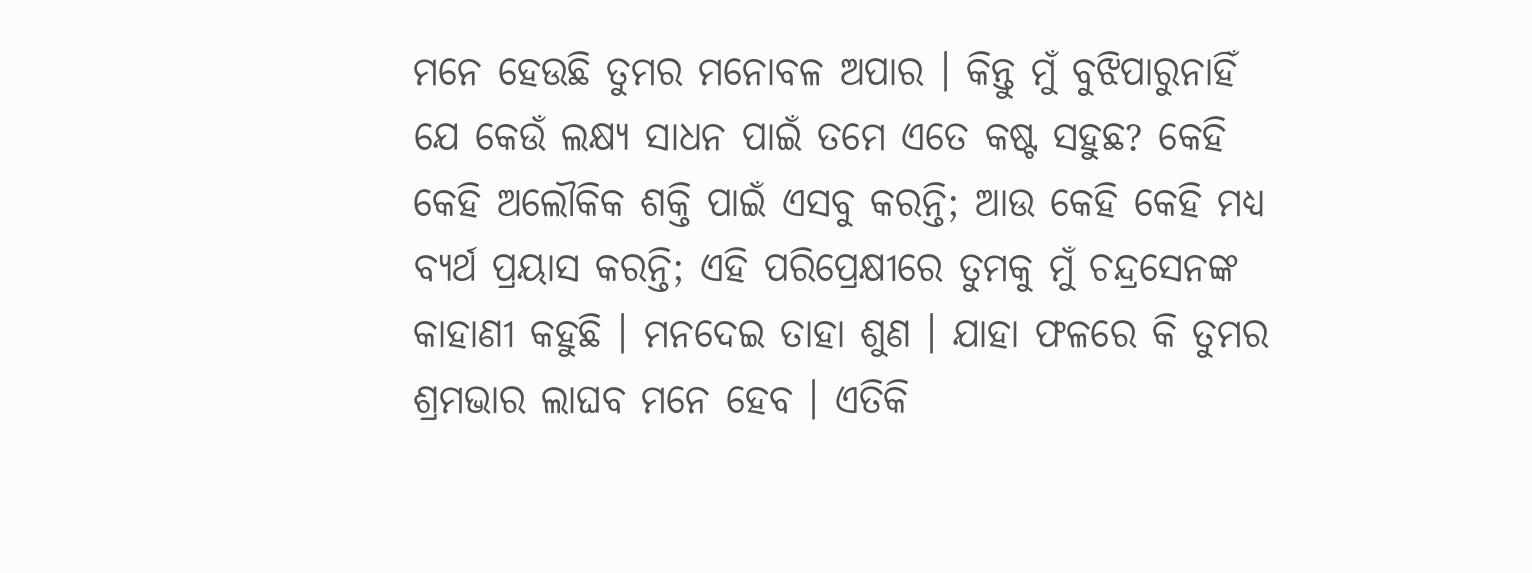ମନେ ହେଉଛି ତୁମର ମନୋବଳ ଅପାର । କିନ୍ତୁ ମୁଁ ବୁଝିପାରୁନାହିଁ ଯେ କେଉଁ ଲକ୍ଷ୍ୟ ସାଧନ ପାଇଁ ତମେ ଏତେ କଷ୍ଟ ସହୁଛ? କେହି କେହି ଅଲୌକିକ ଶକ୍ତି ପାଇଁ ଏସବୁ କରନ୍ତି; ଆଉ କେହି କେହି ମଧ୍ୟ ବ୍ୟର୍ଥ ପ୍ରୟାସ କରନ୍ତି; ଏହି ପରିପ୍ରେକ୍ଷୀରେ ତୁମକୁ ମୁଁ ଚନ୍ଦ୍ରସେନଙ୍କ କାହାଣୀ କହୁଛି । ମନଦେଇ ତାହା ଶୁଣ । ଯାହା ଫଳରେ କି ତୁମର ଶ୍ରମଭାର ଲାଘବ ମନେ ହେବ । ଏତିକି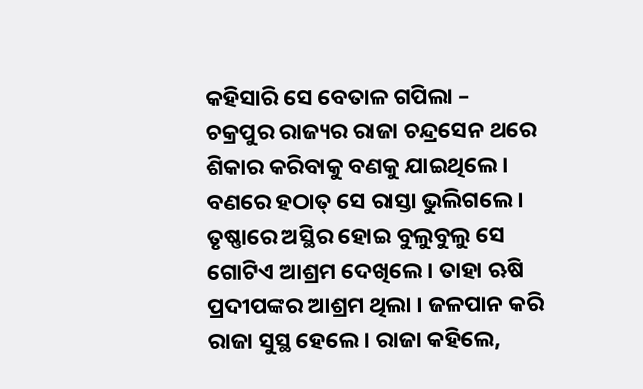କହିସାରି ସେ ବେତାଳ ଗପିଲା –
ଚକ୍ରପୁର ରାଜ୍ୟର ରାଜା ଚନ୍ଦ୍ରସେନ ଥରେ ଶିକାର କରିବାକୁ ବଣକୁ ଯାଇଥିଲେ । ବଣରେ ହଠାତ୍ ସେ ରାସ୍ତା ଭୁଲିଗଲେ । ତୃଷ୍ଣାରେ ଅସ୍ଥିର ହୋଇ ବୁଲୁବୁଲୁ ସେ ଗୋଟିଏ ଆଶ୍ରମ ଦେଖିଲେ । ତାହା ଋଷି ପ୍ରଦୀପଙ୍କର ଆଶ୍ରମ ଥିଲା । ଜଳପାନ କରି ରାଜା ସୁସ୍ଥ ହେଲେ । ରାଜା କହିଲେ,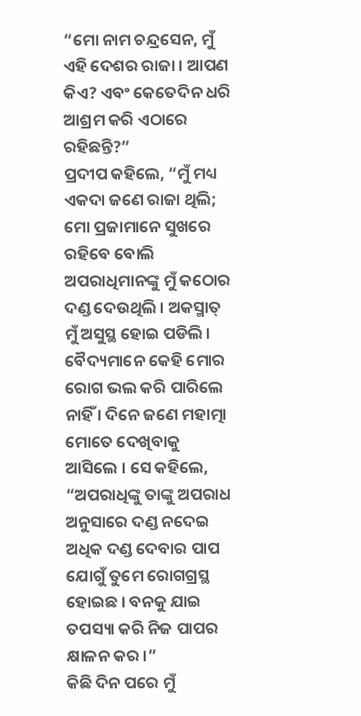“ମୋ ନାମ ଚନ୍ଦ୍ରସେନ, ମୁଁ ଏହି ଦେଶର ରାଜା । ଆପଣ କିଏ? ଏବଂ କେତେଦିନ ଧରି ଆଶ୍ରମ କରି ଏଠାରେ ରହିଛନ୍ତି?”
ପ୍ରଦୀପ କହିଲେ, “ମୁଁ ମଧ୍ୟ ଏକଦା ଜଣେ ରାଜା ଥିଲି; ମୋ ପ୍ରଜାମାନେ ସୁଖରେ ରହିବେ ବୋଲି ଅପରାଧିମାନଙ୍କୁ ମୁଁ କଠୋର ଦଣ୍ଡ ଦେଉଥିଲି । ଅକସ୍ମାତ୍ ମୁଁ ଅସୁସ୍ଥ ହୋଇ ପଡିଲି । ବୈଦ୍ୟମାନେ କେହି ମୋର ରୋଗ ଭଲ କରି ପାରିଲେ ନାହିଁ । ଦିନେ ଜଣେ ମହାତ୍ମା ମୋତେ ଦେଖିବାକୁ ଆସିଲେ । ସେ କହିଲେ, “ଅପରାଧିଙ୍କୁ ତାଙ୍କୁ ଅପରାଧ ଅନୁସାରେ ଦଣ୍ଡ ନଦେଇ ଅଧିକ ଦଣ୍ଡ ଦେବାର ପାପ ଯୋଗୁଁ ତୁମେ ରୋଗଗ୍ରସ୍ଥ ହୋଇଛ । ବନକୁ ଯାଇ ତପସ୍ୟା କରି ନିଜ ପାପର କ୍ଷାଳନ କର ।”
କିଛି ଦିନ ପରେ ମୁଁ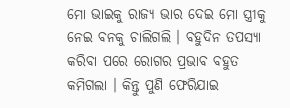ମୋ ଭାଇକୁ ରାଜ୍ୟ ଭାର ଦେଇ ମୋ ସ୍ତ୍ରୀକୁ ନେଇ ବନକୁ ଚାଲିଗଲି । ବହୁଦିନ ତପସ୍ୟା କରିବା ପରେ ରୋଗର ପ୍ରଭାବ ବହୁତ କମିଗଲା । କିନ୍ତୁ ପୁଣି ଫେରିଯାଇ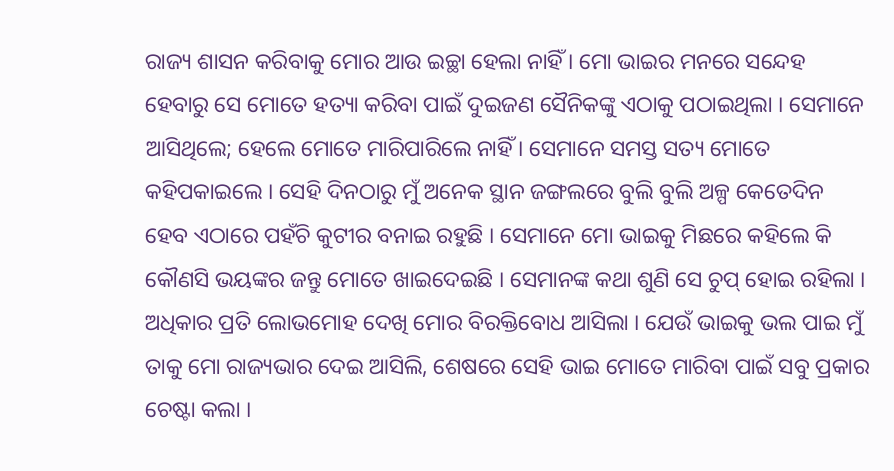ରାଜ୍ୟ ଶାସନ କରିବାକୁ ମୋର ଆଉ ଇଚ୍ଛା ହେଲା ନାହିଁ । ମୋ ଭାଇର ମନରେ ସନ୍ଦେହ ହେବାରୁ ସେ ମୋତେ ହତ୍ୟା କରିବା ପାଇଁ ଦୁଇଜଣ ସୈନିକଙ୍କୁ ଏଠାକୁ ପଠାଇଥିଲା । ସେମାନେ ଆସିଥିଲେ; ହେଲେ ମୋତେ ମାରିପାରିଲେ ନାହିଁ । ସେମାନେ ସମସ୍ତ ସତ୍ୟ ମୋତେ କହିପକାଇଲେ । ସେହି ଦିନଠାରୁ ମୁଁ ଅନେକ ସ୍ଥାନ ଜଙ୍ଗଲରେ ବୁଲି ବୁଲି ଅଳ୍ପ କେତେଦିନ ହେବ ଏଠାରେ ପହଁଚି କୁଟୀର ବନାଇ ରହୁଛି । ସେମାନେ ମୋ ଭାଇକୁ ମିଛରେ କହିଲେ କି କୌଣସି ଭୟଙ୍କର ଜନ୍ତୁ ମୋତେ ଖାଇଦେଇଛି । ସେମାନଙ୍କ କଥା ଶୁଣି ସେ ଚୁପ୍ ହୋଇ ରହିଲା । ଅଧିକାର ପ୍ରତି ଲୋଭମୋହ ଦେଖି ମୋର ବିରକ୍ତିବୋଧ ଆସିଲା । ଯେଉଁ ଭାଇକୁ ଭଲ ପାଇ ମୁଁ ତାକୁ ମୋ ରାଜ୍ୟଭାର ଦେଇ ଆସିଲି, ଶେଷରେ ସେହି ଭାଇ ମୋତେ ମାରିବା ପାଇଁ ସବୁ ପ୍ରକାର ଚେଷ୍ଟା କଲା ।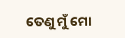ତେଣୁ ମୁଁ ମୋ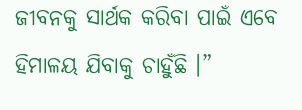ଜୀବନକୁ ସାର୍ଥକ କରିବା ପାଇଁ ଏବେ ହିମାଳୟ ଯିବାକୁ ଚାହୁଁଛି ।”